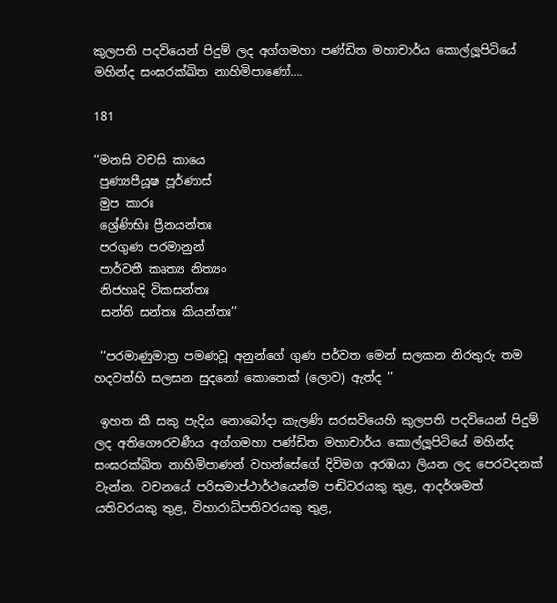කුලපති පදවියෙන් පිදුම් ලද අග්ගමහා පණ්ඩිත මහාචාර්ය කොල්ලූපිටියේ මහින්ද සංඝරක්ඛිත නාහිමිපාණෝ….

181

‘‘මනසි වචසි කායෙ
 පුණ්‍යපීයූෂ පූර්ණාස්
 මුප කාරඃ
 ශ්‍රේණිභිඃ ප්‍රීනයන්තඃ
 පරගුණ පරමානුන්
 පාර්වතී කෘත්‍ය නිත්‍යං
 නිජහෘදි විකසන්තඃ
 සන්ති සන්තඃ කියන්තඃ’’

 ‘‘පරමාණුමාත්‍ර පමණවූ අනුන්ගේ ගුණ පර්වත මෙන් සලකන නිරතුරු තම හදවත්හි සලසන සුදනෝ කොතෙක් (ලොව) ඇත්ද ’’

 ඉහත කී සකු පැදිය නොබෝදා කැලණි සරසවියෙහි කුලපති පදවියෙන් පිදුම් ලද අතිගෞරවණීය අග්ගමහා පණ්ඩිත මහාචාර්ය කොල්ලූපිටියේ මහින්ද සංඝරක්ඛිත නාහිමිපාණන් වහන්සේගේ දිවිමග අරඹයා ලියන ලද පෙරවදනක් වැන්න. වචනයේ පරිසමාප්ථාර්ථයෙන්ම පඬිවරයකු තුළ, ආදර්ශමත් යතිවරයකු තුළ, විහාරාධිපතිවරයකු තුළ,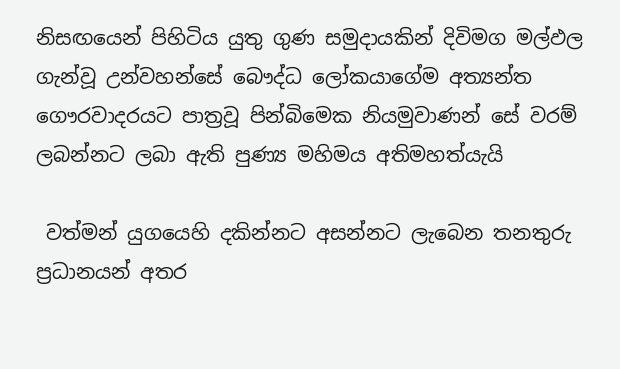නිසඟයෙන් පිහිටිය යුතු ගුණ සමුදායකින් දිවිමග මල්ඵල ගැන්වූ උන්වහන්සේ බෞද්ධ ලෝකයාගේම අත්‍යන්ත ගෞරවාදරයට පාත්‍රවූ පින්බිමෙක නියමුවාණන් සේ වරම් ලබන්නට ලබා ඇති පුණ්‍ය මහිමය අතිමහත්යැයි

 වත්මන් යුගයෙහි දකින්නට අසන්නට ලැබෙන තනතුරු ප්‍රධානයන් අතර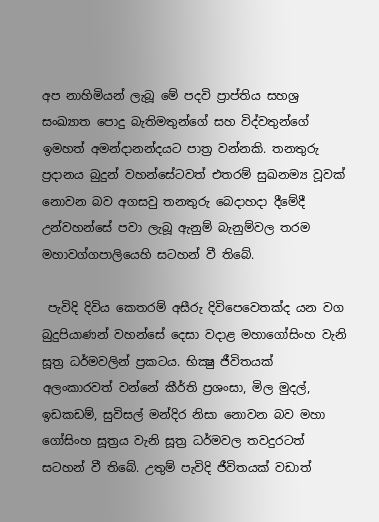අප නාහිමියන් ලැබූ මේ පදවි ප්‍රාප්තිය සහශ්‍ර සංඛ්‍යාත පොදු බැතිමතුන්ගේ සහ විද්වතුන්ගේ ඉමහත් අමන්දානන්දයට පාත්‍ර වන්නකි. තනතුරු ප්‍රදානය බුදුන් වහන්සේටවත් එතරම් සුඛනම්‍ය වූවක් නොවන බව අගසවු තනතුරු බෙදාහදා දීමේදී උන්වහන්සේ පවා ලැබූ ඇනුම් බැනුම්වල තරම මහාවග්ගපාලියෙහි සටහන් වී තිබේ.

 පැවිදි දිවිය කෙතරම් අසීරු දිවිපෙවෙතක්ද යන වග බුදුපියාණන් වහන්සේ දෙසා වදාළ මහාගෝසිංහ වැනි සූත්‍ර ධර්මවලින් ප්‍රකටය. භික්‍ෂු ජීවිතයක් අලංකාරවත් වන්නේ කීර්ති ප්‍රශංසා, මිල මුදල්, ඉඩකඩම්, සුවිසල් මන්දිර නිසා නොවන බව මහා ගෝසිංහ සූත්‍රය වැනි සූත්‍ර ධර්මවල තවදුරටත් සටහන් වී තිබේ. උතුම් පැවිදි ජීවිතයක් වඩාත්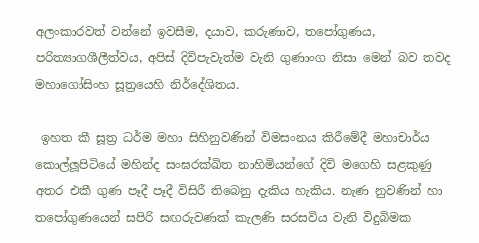අලංකාරවත් වන්නේ ඉවසීම, දයාව, කරුණාව, තපෝගුණය, පරිත්‍යාගශීලීත්වය, අපිස් දිවිපැවැත්ම වැනි ගුණාංග නිසා මෙන් බව තවද මහාගෝසිංහ සූත්‍රයෙහි නිර්දේශිතය.

 ඉහත කී සූත්‍ර ධර්ම මහා සිහිනුවණින් විමසංනය කිරීමේදී මහාචාර්ය කොල්ලූපිටියේ මහින්ද සංඝරක්ඛිත නාහිමියන්ගේ දිවි මගෙහි සළකුණු අතර එකී ගුණ පෑදී පෑදී විසිරී තිබෙනු දැකිය හැකිය. නැණ නුවණින් හා තපෝගුණයෙන් සපිරි සඟරුවණක් කැලණි සරසවිය වැනි විදුබිමක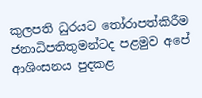කුලපති ධුරයට තෝරාපත්කිරීම ජනාධිපතිතුමන්ටද පළමුව අපේ ආශිංසනය පුදකළ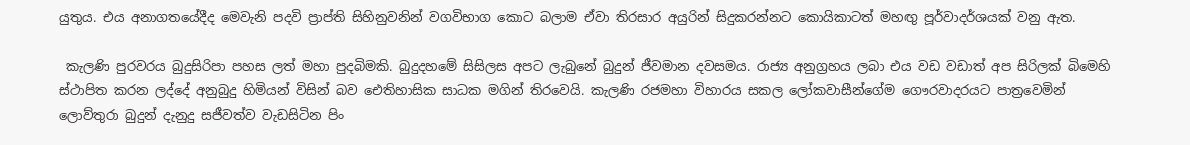යුතුය. එය අනාගතයේදීද මෙවැනි පදවි ප්‍රාප්ති සිහිනුවනින් වගවිභාග කොට බලාම ඒවා තිරසාර අයුරින් සිදුකරන්නට කොයිකාටත් මහඟු පූර්වාදර්ශයක් වනු ඇත.

 කැලණි පුරවරය බුදුසිරිපා පහස ලත් මහා පුදබිමකි. බුදුදහමේ සිසිලස අපට ලැබුනේ බුදුන් ජීවමාන දවසමය. රාජ්‍ය අනුග්‍රහය ලබා එය වඩ වඩාත් අප සිරිලක් බිමෙහි ස්ථාපිත කරන ලද්දේ අනුබුදු හිමියන් විසින් බව ඓතිහාසික සාධක මගින් තිරවෙයි. කැලණි රජමහා විහාරය සකල ලෝකවාසීන්ගේම ගෞරවාදරයට පාත්‍රවෙමින් ලොව්තුරා බුදුන් දැනුදු සජීවත්ව වැඩසිටින පිං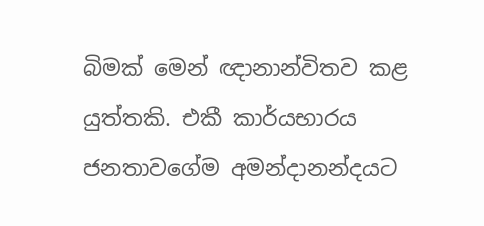බිමක් මෙන් ඥානාන්විතව කළ යුත්තකි. එකී කාර්යභාරය ජනතාවගේම අමන්දානන්දයට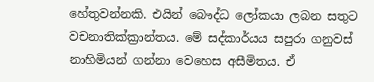හේතුවන්නකි. එයින් බෞද්ධ ලෝකයා ලබන සතුට වචනාතික්ක්‍රාන්තය. මේ සද්කාර්යය සපුරා ගනුවස් නාහිමියන් ගන්නා වෙහෙස අසීමිතය. ඒ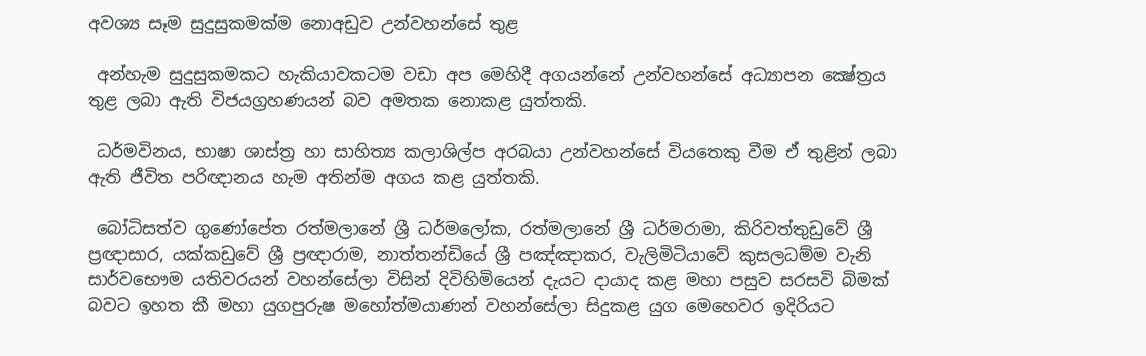අවශ්‍ය සෑම සුදුසුකමක්ම නොඅඩුව උන්වහන්සේ තුළ

 අන්හැම සුදුසුකමකට හැකියාවකටම වඩා අප මෙහිදී අගයන්නේ උන්වහන්සේ අධ්‍යාපන ක්‍ෂේත්‍රය තුළ ලබා ඇති විජයග්‍රහණයන් බව අමතක නොකළ යුත්තකි.

 ධර්මවිනය, භාෂා ශාස්ත්‍ර හා සාහිත්‍ය කලාශිල්ප අරබයා උන්වහන්සේ වියතෙකු වීම ඒ තුළින් ලබා ඇති ජීවිත පරිඥානය හැම අතින්ම අගය කළ යුත්තකි.

 බෝධිසත්ව ගුණෝපේත රත්මලානේ ශ්‍රී ධර්මලෝක, රත්මලානේ ශ්‍රී ධර්මරාමා, කිරිවත්තුඩුවේ ශ්‍රී ප්‍රඥාසාර, යක්කඩුවේ ශ්‍රී ප්‍රඥාරාම, නාත්තන්ඩියේ ශ්‍රී පඤ්ඤාකර, වැලිමිටියාවේ කුසලධම්ම වැනි සාර්වභෞම යතිවරයන් වහන්සේලා විසින් දිවිහිමියෙන් දැයට දායාද කළ මහා පසුව සරසවි බිමක් බවට ඉහත කී මහා යුගපුරුෂ මහෝත්මයාණන් වහන්සේලා සිදුකළ යුග මෙහෙවර ඉදිරියට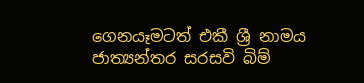ගෙනයෑමටත් එකී ශ්‍රී නාමය ජාත්‍යන්තර සරසවි බිම්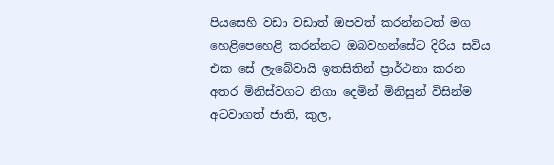පියසෙහි වඩා වඩාත් ඔපවත් කරන්නටත් මග හෙළිපෙහෙළි කරන්නට ඔබවහන්සේට දිරිය සවිය එක සේ ලැබේවායි ඉතසිතින් ප්‍රාර්ථනා කරන අතර මිනිස්වගට නිගා දෙමින් මිනිසුන් විසින්ම අටවාගත් ජාති, කුල,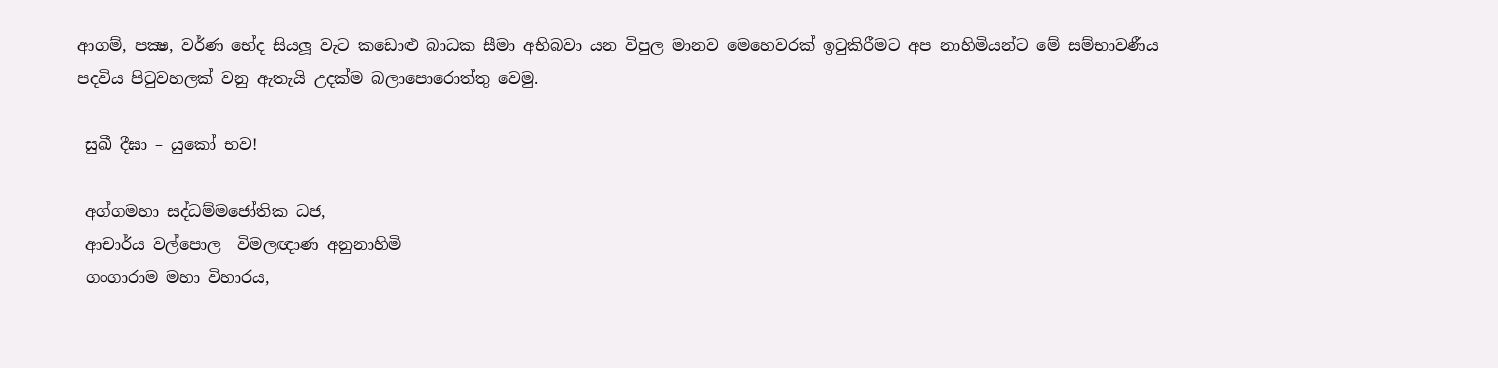ආගම්, පක්‍ෂ, වර්ණ භේද සියලූ වැට කඩොළු බාධක සීමා අභිබවා යන විපුල මානව මෙහෙවරක් ඉටුකිරීමට අප නාහිමියන්ට මේ සම්භාවණීය පදවිය පිටුවහලක් වනු ඇතැයි උදක්ම බලාපොරොත්තු වෙමු.

 සුඛී දීඝා – යුකෝ භව!

 අග්ගමහා සද්ධම්මජෝතික ධජ,
 ආචාර්ය වල්පොල  විමලඥාණ අනුනාහිමි
 ගංගාරාම මහා විහාරය,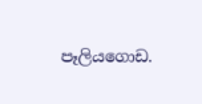පෑලියගොඩ.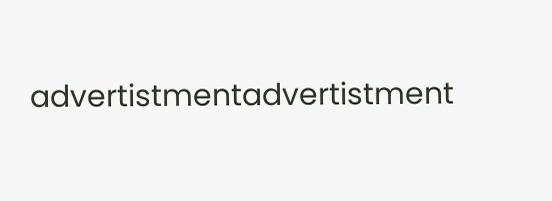advertistmentadvertistment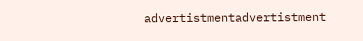advertistmentadvertistment